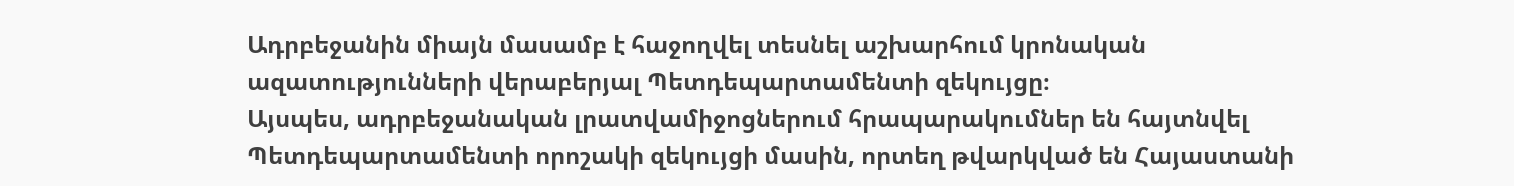Ադրբեջանին միայն մասամբ է հաջողվել տեսնել աշխարհում կրոնական ազատությունների վերաբերյալ Պետդեպարտամենտի զեկույցը։
Այսպես, ադրբեջանական լրատվամիջոցներում հրապարակումներ են հայտնվել Պետդեպարտամենտի որոշակի զեկույցի մասին, որտեղ թվարկված են Հայաստանի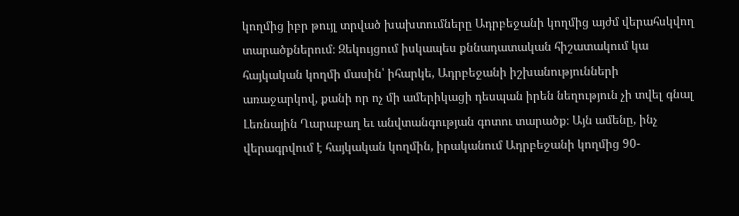կողմից իբր թույլ տրված խախտումները Ադրբեջանի կողմից այժմ վերահսկվող տարածքներում։ Զեկույցում իսկապես քննադատական հիշատակում կա հայկական կողմի մասին՝ իհարկե, Ադրբեջանի իշխանությունների առաջարկով, քանի որ ոչ մի ամերիկացի դեսպան իրեն նեղություն չի տվել գնալ Լեռնային Ղարաբաղ եւ անվտանգության գոտու տարածք։ Այն ամենը, ինչ վերագրվում է հայկական կողմին, իրականում Ադրբեջանի կողմից 90-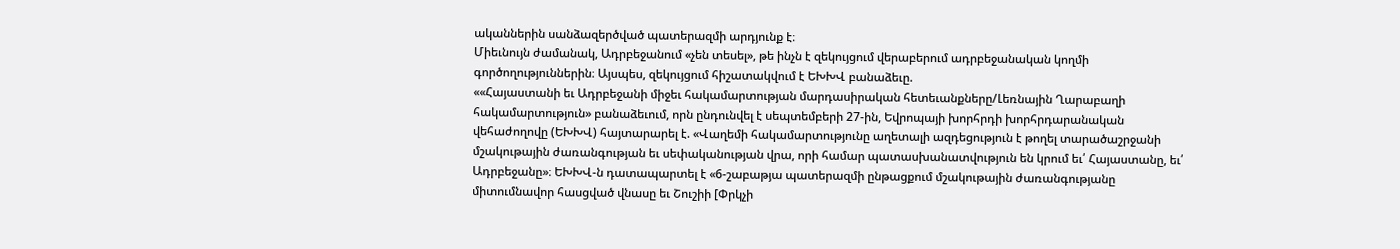ականներին սանձազերծված պատերազմի արդյունք է։
Միեւնույն ժամանակ, Ադրբեջանում «չեն տեսել», թե ինչն է զեկույցում վերաբերում ադրբեջանական կողմի գործողություններին։ Այսպես, զեկույցում հիշատակվում է ԵԽԽՎ բանաձեւը.
««Հայաստանի եւ Ադրբեջանի միջեւ հակամարտության մարդասիրական հետեւանքները/Լեռնային Ղարաբաղի հակամարտություն» բանաձեւում, որն ընդունվել է սեպտեմբերի 27-ին, Եվրոպայի խորհրդի խորհրդարանական վեհաժողովը (ԵԽԽՎ) հայտարարել է. «Վաղեմի հակամարտությունը աղետալի ազդեցություն է թողել տարածաշրջանի մշակութային ժառանգության եւ սեփականության վրա, որի համար պատասխանատվություն են կրում եւ՛ Հայաստանը, եւ՛ Ադրբեջանը»։ ԵԽԽՎ-ն դատապարտել է «6-շաբաթյա պատերազմի ընթացքում մշակութային ժառանգությանը միտումնավոր հասցված վնասը եւ Շուշիի [Փրկչի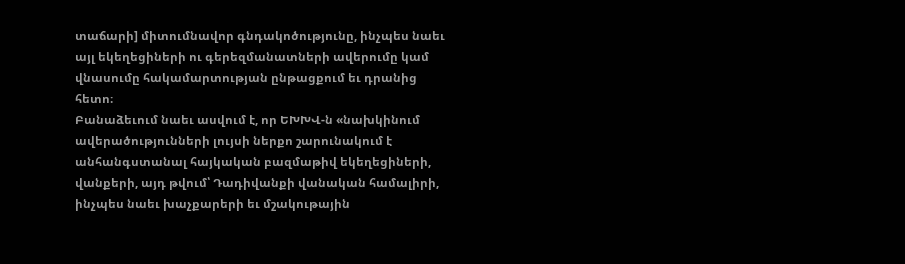տաճարի] միտումնավոր գնդակոծությունը, ինչպես նաեւ այլ եկեղեցիների ու գերեզմանատների ավերումը կամ վնասումը հակամարտության ընթացքում եւ դրանից հետո։
Բանաձեւում նաեւ ասվում է, որ ԵԽԽՎ-ն «նախկինում ավերածությունների լույսի ներքո շարունակում է անհանգստանալ հայկական բազմաթիվ եկեղեցիների, վանքերի, այդ թվում՝ Դադիվանքի վանական համալիրի, ինչպես նաեւ խաչքարերի եւ մշակութային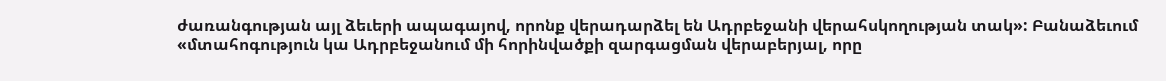ժառանգության այլ ձեւերի ապագայով, որոնք վերադարձել են Ադրբեջանի վերահսկողության տակ»: Բանաձեւում «մտահոգություն կա Ադրբեջանում մի հորինվածքի զարգացման վերաբերյալ, որը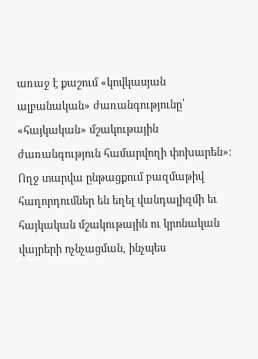առաջ է քաշում «կովկասյան ալբանական» ժառանգությունը՝ «հայկական» մշակութային ժառանգություն համարվողի փոխարեն»։ Ողջ տարվա ընթացքում բազմաթիվ հաղորդումներ են եղել վանդալիզմի եւ հայկական մշակութային ու կրոնական վայրերի ոչնչացման, ինչպես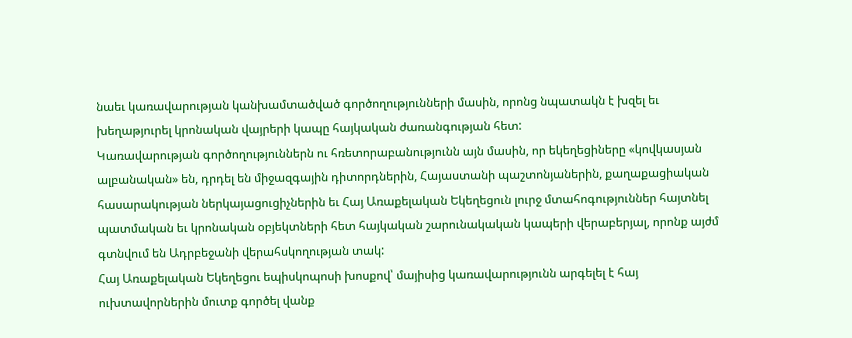նաեւ կառավարության կանխամտածված գործողությունների մասին, որոնց նպատակն է խզել եւ խեղաթյուրել կրոնական վայրերի կապը հայկական ժառանգության հետ:
Կառավարության գործողություններն ու հռետորաբանությունն այն մասին, որ եկեղեցիները «կովկասյան ալբանական» են, դրդել են միջազգային դիտորդներին, Հայաստանի պաշտոնյաներին, քաղաքացիական հասարակության ներկայացուցիչներին եւ Հայ Առաքելական Եկեղեցուն լուրջ մտահոգություններ հայտնել պատմական եւ կրոնական օբյեկտների հետ հայկական շարունակական կապերի վերաբերյալ, որոնք այժմ գտնվում են Ադրբեջանի վերահսկողության տակ:
Հայ Առաքելական Եկեղեցու եպիսկոպոսի խոսքով՝ մայիսից կառավարությունն արգելել է հայ ուխտավորներին մուտք գործել վանք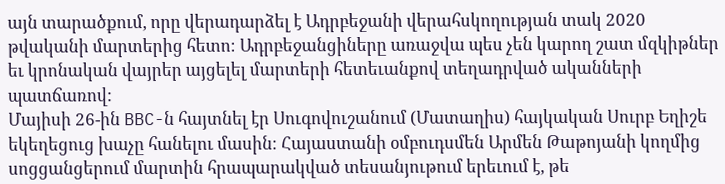այն տարածքում, որը վերադարձել է Ադրբեջանի վերահսկողության տակ 2020 թվականի մարտերից հետո։ Ադրբեջանցիները առաջվա պես չեն կարող շատ մզկիթներ եւ կրոնական վայրեր այցելել մարտերի հետեւանքով տեղադրված ականների պատճառով:
Մայիսի 26-ին BBC-ն հայտնել էր Սուգովուշանում (Մատաղիս) հայկական Սուրբ Եղիշե եկեղեցուց խաչը հանելու մասին։ Հայաստանի օմբուդսմեն Արմեն Թաթոյանի կողմից սոցցանցերում մարտին հրապարակված տեսանյութում երեւում է, թե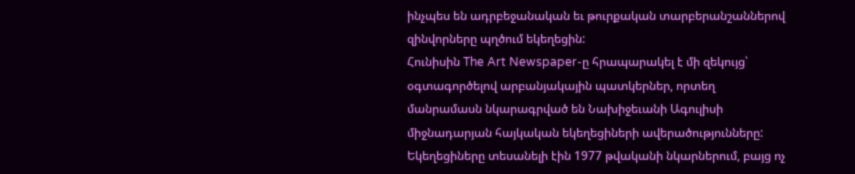ինչպես են ադրբեջանական եւ թուրքական տարբերանշաններով զինվորները պղծում եկեղեցին:
Հունիսին The Art Newspaper-ը հրապարակել է մի զեկույց՝ օգտագործելով արբանյակային պատկերներ, որտեղ մանրամասն նկարագրված են Նախիջեւանի Ագուլիսի միջնադարյան հայկական եկեղեցիների ավերածությունները: Եկեղեցիները տեսանելի էին 1977 թվականի նկարներում, բայց ոչ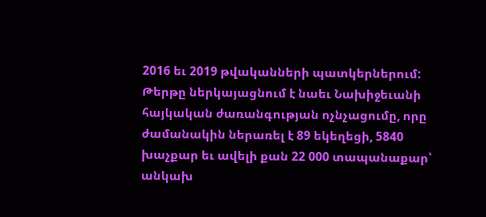2016 եւ 2019 թվականների պատկերներում:
Թերթը ներկայացնում է նաեւ Նախիջեւանի հայկական ժառանգության ոչնչացումը, որը ժամանակին ներառել է 89 եկեղեցի, 5840 խաչքար եւ ավելի քան 22 000 տապանաքար՝ անկախ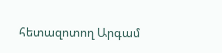հետազոտող Արգամ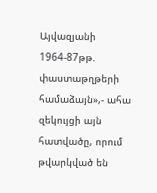Այվազյանի 1964-87թթ. փաստաթղթերի համաձայն»,- ահա զեկույցի այն հատվածը, որում թվարկված են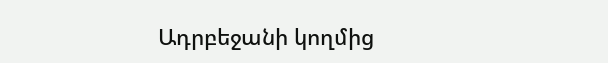Ադրբեջանի կողմից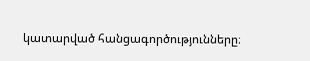կատարված հանցագործությունները։